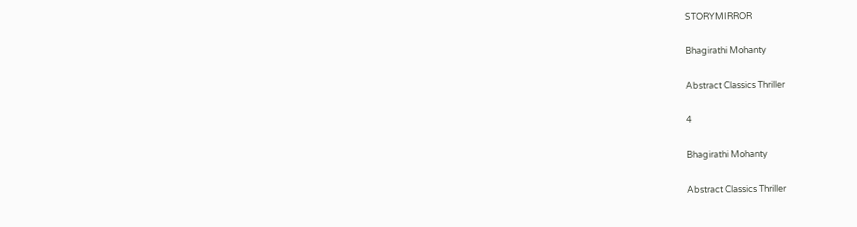STORYMIRROR

Bhagirathi Mohanty

Abstract Classics Thriller

4

Bhagirathi Mohanty

Abstract Classics Thriller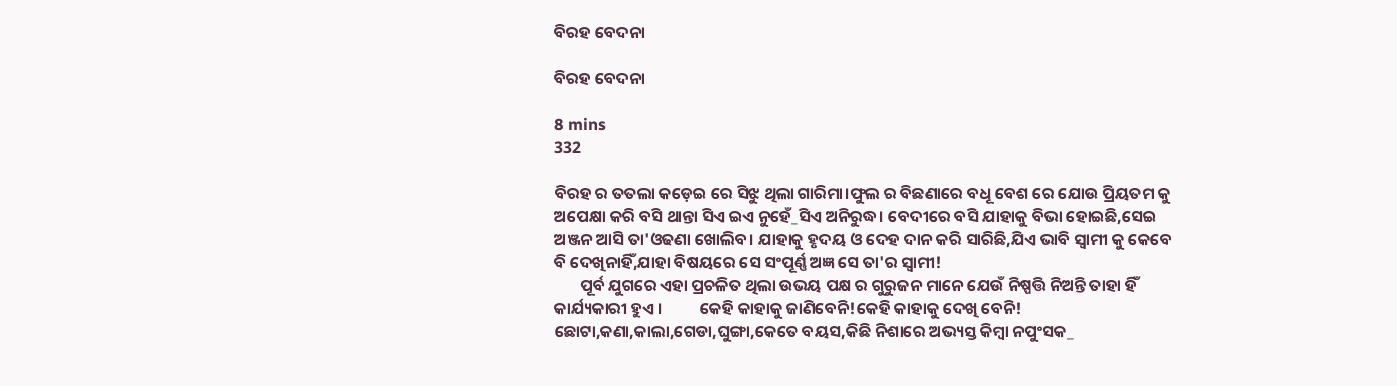ବିରହ ବେଦନା

ବିରହ ବେଦନା

8 mins
332

ବିରହ ର ତତଲା କଡ଼େଇ ରେ ସିଝୁ ଥିଲା ଗାରିମା।ଫୁଲ ର ବିଛଣାରେ ବଧୂ ବେଶ ରେ ଯୋଉ ପ୍ରିୟତମ କୁ ଅପେକ୍ଷା କରି ବସି ଥାନ୍ତା ସିଏ ଇଏ ନୁହେଁ_ସିଏ ଅନିରୁଦ୍ଧ। ବେଦୀରେ ବସି ଯାହାକୁ ବିଭା ହୋଇଛି,ସେଇ ଅଞ୍ଜନ ଆସି ତା'ଓଢଣା ଖୋଲିବ। ଯାହାକୁ ହୃଦୟ ଓ ଦେହ ଦାନ କରି ସାରିଛି,ଯିଏ ଭାବି ସ୍ବାମୀ କୁ କେବେ ବି ଦେଖିନାହିଁ,ଯାହା ବିଷୟରେ ସେ ସଂପୂର୍ଣ୍ଣ ଅଜ୍ଞ ସେ ତା'ର ସ୍ବାମୀ!
       ପୂର୍ବ ଯୁଗରେ ଏହା ପ୍ରଚଳିତ ଥିଲା ଉଭୟ ପକ୍ଷ ର ଗୁରୁଜନ ମାନେ ଯେଉଁ ନିଷ୍ପତ୍ତି ନିଅନ୍ତି ତାହା ହିଁ କାର୍ଯ୍ୟକାରୀ ହୁଏ ।          କେହି କାହାକୁ ଜାଣିବେନି!କେହି କାହାକୁ ଦେଖି ବେନି! ଛୋଟା,କଣା,କାଲା,ଗେଡା,ଘୁଙ୍ଗା,କେତେ ବୟସ,କିଛି ନିଶାରେ ଅଭ୍ୟସ୍ତ କିମ୍ବା ନପୁଂସକ_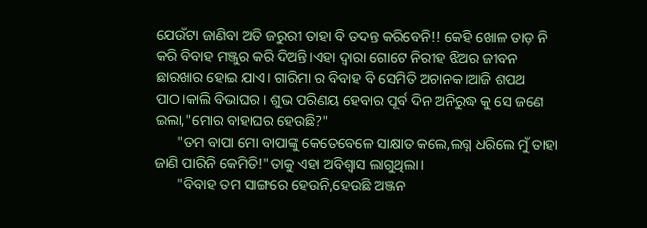ଯେଉଁଟା ଜାଣିବା ଅତି ଜରୁରୀ ତାହା ବି ତଦନ୍ତ କରିବେନି!! କେହି ଖୋଳ ତାଡ଼ ନି କରି ବିବାହ ମଞ୍ଜୁର କରି ଦିଅନ୍ତି।ଏହା ଦ୍ବାରା ଗୋଟେ ନିରୀହ ଝିଅର ଜୀବନ ଛାରଖାର ହୋଇ ଯାଏ। ଗାରିମା ର ବିବାହ ବି ସେମିତି ଅଚାନକ।ଆଜି ଶପଥ ପାଠ।କାଲି ବିଭାଘର। ଶୁଭ ପରିଣୟ ହେବାର ପୂର୍ବ ଦିନ ଅନିରୁଦ୍ଧ କୁ ସେ ଜଣେ ଇଲା,"ମୋର ବାହାଘର ହେଉଛି?"
      "ତମ ବାପା ମୋ ବାପାଙ୍କୁ କେତେବେଳେ ସାକ୍ଷାତ କଲେ,ଲଗ୍ନ ଧରିଲେ ମୁଁ ତାହା ଜାଣି ପାରିନି କେମିତି!"ତାକୁ ଏହା ଅବିଶ୍ବାସ ଲାଗୁଥିଲା।
      "ବିବାହ ତମ ସାଙ୍ଗରେ ହେଉନି,ହେଉଛି ଅଞ୍ଜନ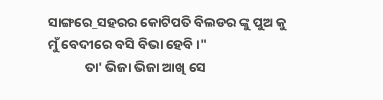ସାଙ୍ଗରେ_ସହରର କୋଟିପତି ବିଲଡର ଙ୍କୁ ପୁଅ କୁ ମୁଁ ବେଦୀରେ ବସି ବିଭା ହେବି।"
            ତା' ଭିଜା ଭିଜା ଆଖି ସେ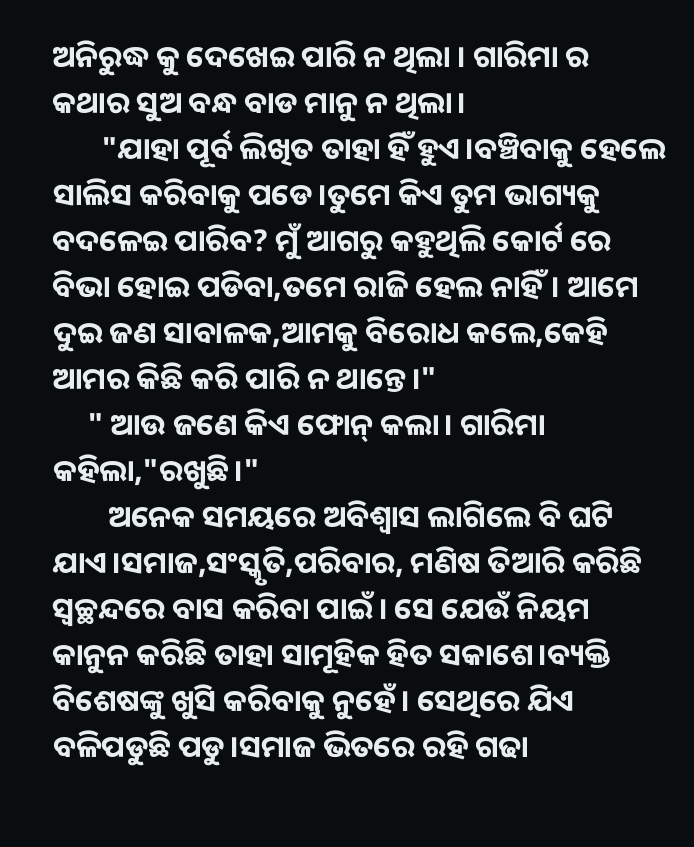ଅନିରୁଦ୍ଧ କୁ ଦେଖେଇ ପାରି ନ ଥିଲା । ଗାରିମା ର କଥାର ସୁଅ ବନ୍ଧ ବାଡ ମାନୁ ନ ଥିଲା।
       "ଯାହା ପୂର୍ବ ଲିଖିତ ତାହା ହିଁ ହୁଏ।ବଞ୍ଚିବାକୁ ହେଲେ ସାଲିସ କରିବାକୁ ପଡେ।ତୁମେ କିଏ ତୁମ ଭାଗ୍ୟକୁ ବଦଳେଇ ପାରିବ? ମୁଁ ଆଗରୁ କହୁଥିଲି କୋର୍ଟ ରେ ବିଭା ହୋଇ ପଡିବା,ତମେ ରାଜି ହେଲ ନାହିଁ। ଆମେ ଦୁଇ ଜଣ ସାବାଳକ,ଆମକୁ ବିରୋଧ କଲେ,କେହି ଆମର କିଛି କରି ପାରି ନ ଥାନ୍ତେ।"
     " ଆଉ ଜଣେ କିଏ ଫୋନ୍ କଲା। ଗାରିମା କହିଲା,"ରଖୁଛି।"
        ଅନେକ ସମୟରେ ଅବିଶ୍ବାସ ଲାଗିଲେ ବି ଘଟି ଯାଏ।ସମାଜ,ସଂସ୍କୃତି,ପରିବାର, ମଣିଷ ତିଆରି କରିଛି ସ୍ୱଚ୍ଛନ୍ଦରେ ବାସ କରିବା ପାଇଁ। ସେ ଯେଉଁ ନିୟମ କାନୁନ କରିଛି ତାହା ସାମୂହିକ ହିତ ସକାଶେ।ବ୍ୟକ୍ତି ବିଶେଷଙ୍କୁ ଖୁସି କରିବାକୁ ନୁହେଁ। ସେଥିରେ ଯିଏ ବଳିପଡୁଛି ପଡୁ।ସମାଜ ଭିତରେ ରହି ଗଢା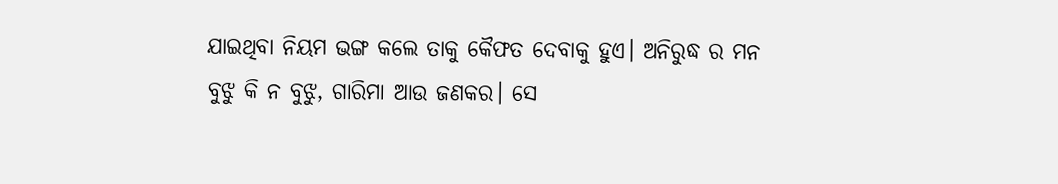ଯାଇଥିବା ନିୟମ ଭଙ୍ଗ କଲେ ତାକୁ କୈଫତ ଦେବାକୁ ହୁଏ। ଅନିରୁଦ୍ଧ ର ମନ ବୁଝୁ କି ନ ବୁଝୁ, ଗାରିମା ଆଉ ଜଣକର। ସେ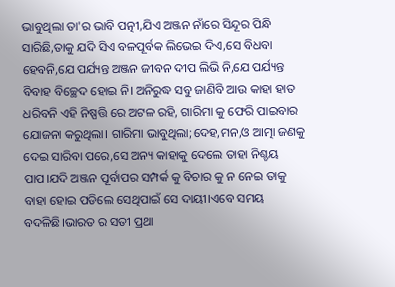ଭାବୁଥିଲା ତା'ର ଭାବି ପତ୍ନୀ,ଯିଏ ଅଞ୍ଜନ ନାଁରେ ସିନ୍ଦୂର ପିନ୍ଧି ସାରିଛି,ତାକୁ ଯଦି ସିଏ ବଳପୂର୍ବକ ଲିଭେଇ ଦିଏ,ସେ ବିଧବା ହେବନି,ଯେ ପର୍ଯ୍ୟନ୍ତ ଅଞ୍ଜନ ଜୀବନ ଦୀପ ଲିଭି ନି,ଯେ ପର୍ଯ୍ୟନ୍ତ ବିବାହ ବିଚ୍ଛେଦ ହୋଇ ନି। ଅନିରୁଦ୍ଧ ସବୁ ଜାଣିବି ଆଉ କାହା ହାତ ଧରିବନି ଏହି ନିଷ୍ପତ୍ତି ରେ ଅଟଳ ରହି, ଗାରିମା କୁ ଫେରି ପାଇବାର ଯୋଜନା କରୁଥିଲା। ଗାରିମା ଭାବୁଥିଲା;ଦେହ,ମନ,ଓ ଆତ୍ମା ଜଣକୁ ଦେଇ ସାରିବା ପରେ,ସେ ଅନ୍ୟ କାହାକୁ ଦେଲେ ତାହା ନିଶ୍ଚୟ ପାପ।ଯଦି ଅଞ୍ଜନ ପୂର୍ବାପର ସମ୍ପର୍କ କୁ ବିଚାର କୁ ନ ନେଇ ତାକୁ ବାହା ହୋଇ ପଡିଲେ ସେଥିପାଇଁ ସେ ଦାୟୀ।ଏବେ ସମୟ ବଦଳିଛି।ଭାରତ ର ସତୀ ପ୍ରଥା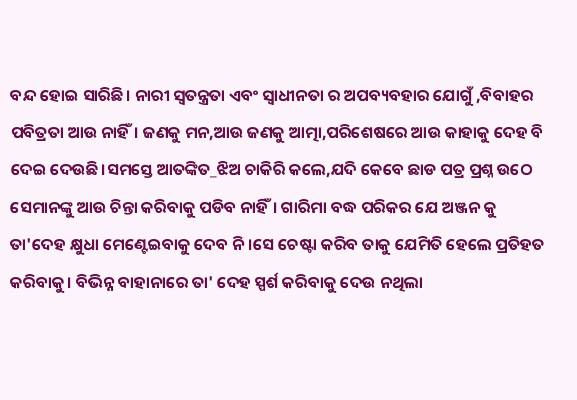ବନ୍ଦ ହୋଇ ସାରିଛି। ନାରୀ ସ୍ୱତନ୍ତ୍ରତା ଏବଂ ସ୍ବାଧୀନତା ର ଅପବ୍ୟବହାର ଯୋଗୁଁ ,ବିବାହର ପବିତ୍ରତା ଆଉ ନାହିଁ। ଜଣକୁ ମନ,ଆଉ ଜଣକୁ ଆତ୍ମା,ପରିଶେଷରେ ଆଉ କାହାକୁ ଦେହ ବି ଦେଇ ଦେଉଛି।ସମସ୍ତେ ଆତଙ୍କିତ_ଝିଅ ଚାକିରି କଲେ,ଯଦି କେବେ ଛାଡ ପତ୍ର ପ୍ରଶ୍ନ ଉଠେ ସେମାନଙ୍କୁ ଆଉ ଚିନ୍ତା କରିବାକୁ ପଡିବ ନାହିଁ। ଗାରିମା ବଦ୍ଧ ପରିକର ଯେ ଅଞ୍ଜନ କୁ ତା'ଦେହ କ୍ଷୁଧା ମେଣ୍ଟେଇବାକୁ ଦେବ ନି।ସେ ଚେଷ୍ଟା କରିବ ତାକୁ ଯେମିତି ହେଲେ ପ୍ରତିହତ କରିବାକୁ। ବିଭିନ୍ନ ବାହାନାରେ ତା' ଦେହ ସ୍ପର୍ଶ କରିବାକୁ ଦେଉ ନଥିଲା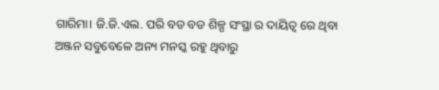ଗାରିମା। ଜି.ଜି.ଏଲ. ପରି ବଡ ବଡ ଶିଳ୍ପ ସଂସ୍ଥା ର ଦାୟିତ୍ବ ରେ ଥିବା ଅଞ୍ଜନ ସବୁବେଳେ ଅନ୍ୟ ମନସ୍କ ରହୁ ଥିବାରୁ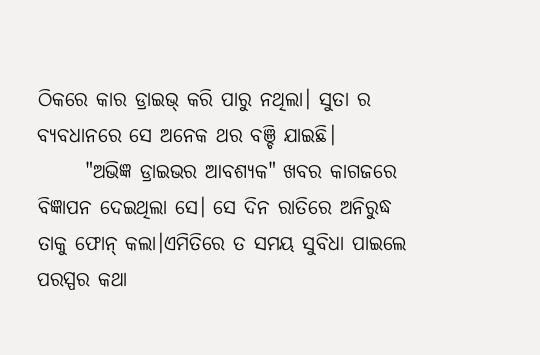ଠିକରେ କାର ଡ୍ରାଇଭ୍ କରି ପାରୁ ନଥିଲା। ସୁତା ର ବ୍ୟବଧାନରେ ସେ ଅନେକ ଥର ବଞ୍ଚି ଯାଇଛି।
      "ଅଭିଜ୍ଞ ଡ୍ରାଇଭର ଆବଶ୍ୟକ" ଖବର କାଗଜରେ ବିଜ୍ଞାପନ ଦେଇଥିଲା ସେ। ସେ ଦିନ ରାତିରେ ଅନିରୁଦ୍ଧ ତାକୁ ଫୋନ୍ କଲା।ଏମିତିରେ ତ ସମୟ ସୁବିଧା ପାଇଲେ ପରସ୍ପର କଥା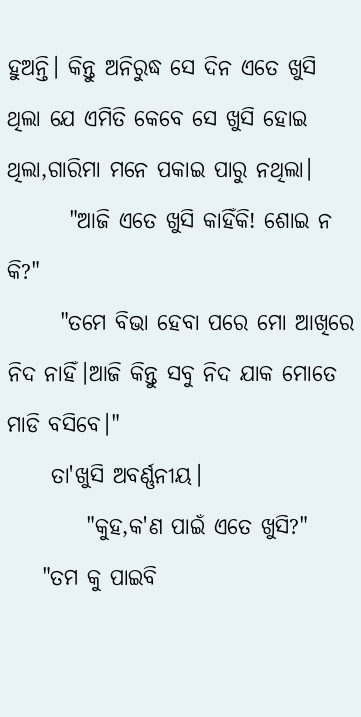ହୁଅନ୍ତି। କିନ୍ତୁ ଅନିରୁଦ୍ଧ ସେ ଦିନ ଏତେ ଖୁସି ଥିଲା ଯେ ଏମିତି କେବେ ସେ ଖୁସି ହୋଇ ଥିଲା,ଗାରିମା ମନେ ପକାଇ ପାରୁ ନଥିଲା।
       "ଆଜି ଏତେ ଖୁସି କାହିଁକି! ଶୋଇ ନ କି?"
      "ତମେ ବିଭା ହେବା ପରେ ମୋ ଆଖିରେ ନିଦ ନାହିଁ।ଆଜି କିନ୍ତୁ ସବୁ ନିଦ ଯାକ ମୋତେ ମାଡି ବସିବେ।"
     ତା'ଖୁସି ଅବର୍ଣ୍ଣନୀୟ।
         "କୁହ,କ'ଣ ପାଇଁ ଏତେ ଖୁସି?"
    "ତମ କୁ ପାଇବି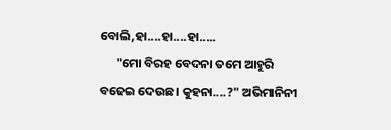ବୋଲି,ହା....ହା....ହା.....
      "ମୋ ବିରହ ବେଦନା ତମେ ଆହୁରି ବଢେଇ ଦେଉଛ। କୁହନା....?" ଅଭିମାନିନୀ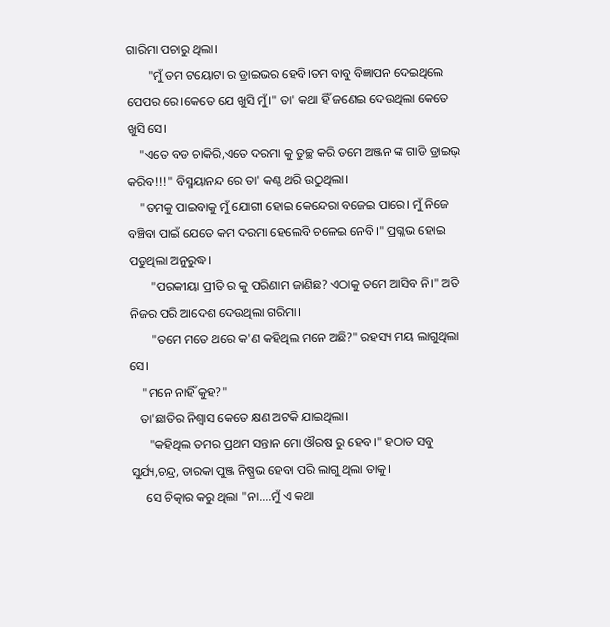ଗାରିମା ପଚାରୁ ଥିଲା।
       "ମୁଁ ତମ ଟୟୋଟା ର ଡ୍ରାଇଭର ହେବି।ତମ ବାବୁ ବିଜ୍ଞାପନ ଦେଇଥିଲେ ପେପର ରେ।କେତେ ଯେ ଖୁସି ମୁଁ।" ତା' କଥା ହିଁ ଜଣେଇ ଦେଉଥିଲା କେତେ ଖୁସି ସେ।
    "ଏତେ ବଡ ଚାକିରି,ଏତେ ଦରମା କୁ ତୁଚ୍ଛ କରି ତମେ ଅଞ୍ଜନ ଙ୍କ ଗାଡି ଡ୍ରାଇଭ୍ କରିବ!!!" ବିସ୍ମୟାନନ୍ଦ ରେ ତା' କଣ୍ଠ ଥରି ଉଠୁଥିଲା।
    "ତମକୁ ପାଇବାକୁ ମୁଁ ଯୋଗୀ ହୋଇ କେନ୍ଦେରା ବଜେଇ ପାରେ। ମୁଁ ନିଜେ ବଞ୍ଚିବା ପାଇଁ ଯେତେ କମ ଦରମା ହେଲେବି ଚଳେଇ ନେବି।" ପ୍ରଗ୍ଳଭ ହୋଇ ପଡୁଥିଲା ଅନୁରୁଦ୍ଧ।
       "ପରକୀୟା ପ୍ରୀତି ର କୁ ପରିଣାମ ଜାଣିଛ? ଏଠାକୁ ତମେ ଆସିବ ନି।" ଅତି ନିଜର ପରି ଆଦେଶ ଦେଉଥିଲା ଗରିମା।
       "ତମେ ମତେ ଥରେ କ'ଣ କହିଥିଲ ମନେ ଅଛି?" ରହସ୍ୟ ମୟ ଲାଗୁଥିଲା ସେ।
    "ମନେ ନାହିଁ କୁହ?"
   ତା'ଛାତିର ନିଶ୍ଵାସ କେତେ କ୍ଷଣ ଅଟକି ଯାଇଥିଲା।
      "କହିଥିଲ ତମର ପ୍ରଥମ ସନ୍ତାନ ମୋ ଔରଷ ରୁ ହେବ।" ହଠାତ ସବୁ ସୁର୍ଯ୍ୟ,ଚନ୍ଦ୍ର, ତାରକା ପୁଞ୍ଜ ନିଷ୍ପ୍ରଭ ହେବା ପରି ଲାଗୁ ଥିଲା ତାକୁ।
     ସେ ଚିତ୍କାର କରୁ ଥିଲା "ନା....ମୁଁ ଏ କଥା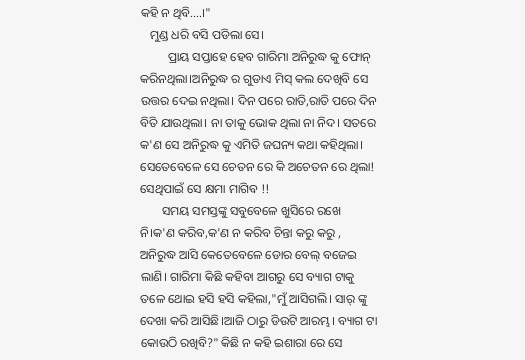କହି ନ ଥିବି....।"
   ମୁଣ୍ଡ ଧରି ବସି ପଡିଲା ସେ।
         ପ୍ରାୟ ସପ୍ତାହେ ହେବ ଗାରିମା ଅନିରୁଦ୍ଧ କୁ ଫୋନ୍ କରିନଥିଲା।ଅନିରୁଦ୍ଧ ର ଗୁଡାଏ ମିସ୍ କଲ ଦେଖିବି ସେ ଉତ୍ତର ଦେଇ ନଥିଲା। ଦିନ ପରେ ରାତି,ରାତି ପରେ ଦିନ ବିତି ଯାଉଥିଲା। ନା ତାକୁ ଭୋକ ଥିଲା ନା ନିଦ। ସତରେ କ'ଣ ସେ ଅନିରୁଦ୍ଧ କୁ ଏମିତି ଜଘନ୍ୟ କଥା କହିଥିଲା। ସେତେବେଳେ ସେ ଚେତନ ରେ କି ଅଚେତନ ରେ ଥିଲା! ସେଥିପାଇଁ ସେ କ୍ଷମା ମାଗିବ !!
       ସମୟ ସମସ୍ତଙ୍କୁ ସବୁବେଳେ ଖୁସିରେ ରଖେ ନି।କ'ଣ କରିବ,କ'ଣ ନ କରିବ ଚିନ୍ତା କରୁ କରୁ , ଅନିରୁଦ୍ଧ ଆସି କେତେବେଳେ ଡୋର ବେଲ୍ ବଜେଇ ଲାଣି। ଗାରିମା କିଛି କହିବା ଆଗରୁ ସେ ବ୍ୟାଗ ଟାକୁ ତଳେ ଥୋଇ ହସି ହସି କହିଲା,"ମୁଁ ଆସିଗଲି। ସାର୍ ଙ୍କୁ ଦେଖା କରି ଆସିଛି।ଆଜି ଠାରୁ ଡିଉଟି ଆରମ୍ଭ। ବ୍ୟାଗ ଟା କୋଉଠି ରଖିବି?" କିଛି ନ କହି ଇଶାରା ରେ ସେ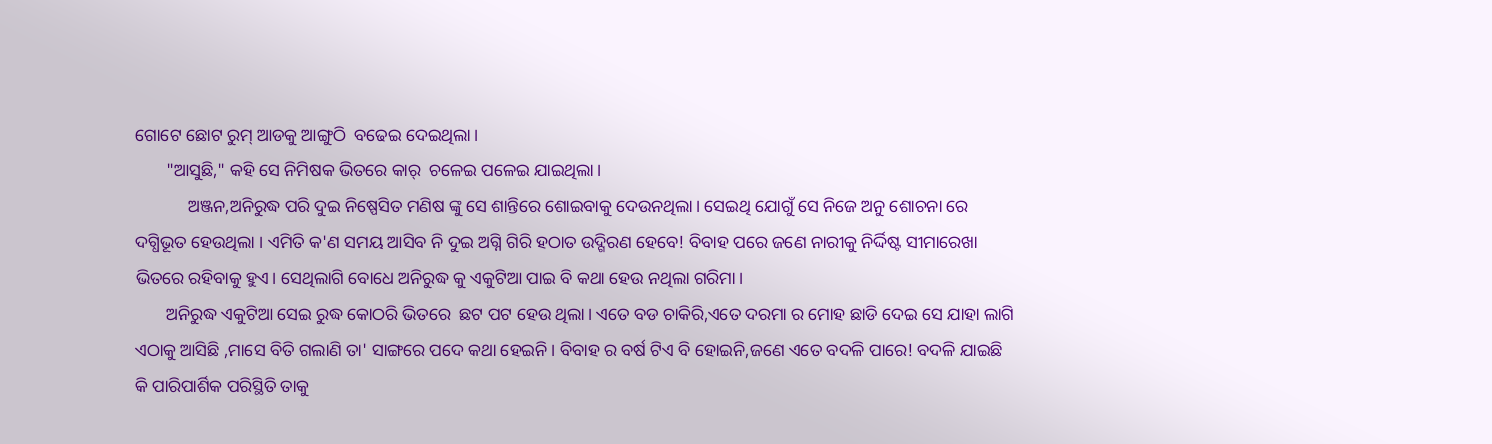ଗୋଟେ ଛୋଟ ରୁମ୍ ଆଡକୁ ଆଙ୍ଗୁଠି  ବଢେଇ ଦେଇଥିଲା।
       "ଆସୁଛି," କହି ସେ ନିମିଷକ ଭିତରେ କାର୍  ଚଳେଇ ପଳେଇ ଯାଇଥିଲା।
            ଅଞ୍ଜନ,ଅନିରୁଦ୍ଧ ପରି ଦୁଇ ନିଷ୍ପେସିତ ମଣିଷ ଙ୍କୁ ସେ ଶାନ୍ତିରେ ଶୋଇବାକୁ ଦେଉନଥିଲା। ସେଇଥି ଯୋଗୁଁ ସେ ନିଜେ ଅନୁ ଶୋଚନା ରେ ଦଗ୍ଧିଭୂତ ହେଉଥିଲା । ଏମିତି କ'ଣ ସମୟ ଆସିବ ନି ଦୁଇ ଅଗ୍ନି ଗିରି ହଠାତ ଉଦ୍ଗିରଣ ହେବେ! ବିବାହ ପରେ ଜଣେ ନାରୀକୁ ନିର୍ଦ୍ଦିଷ୍ଟ ସୀମାରେଖା ଭିତରେ ରହିବାକୁ ହୁଏ। ସେଥିଲାଗି ବୋଧେ ଅନିରୁଦ୍ଧ କୁ ଏକୁଟିଆ ପାଇ ବି କଥା ହେଉ ନଥିଲା ଗରିମା।
       ଅନିରୁଦ୍ଧ ଏକୁଟିଆ ସେଇ ରୁଦ୍ଧ କୋଠରି ଭିତରେ  ଛଟ ପଟ ହେଉ ଥିଲା। ଏତେ ବଡ ଚାକିରି,ଏତେ ଦରମା ର ମୋହ ଛାଡି ଦେଇ ସେ ଯାହା ଲାଗି ଏଠାକୁ ଆସିଛି ,ମାସେ ବିତି ଗଲାଣି ତା' ସାଙ୍ଗରେ ପଦେ କଥା ହେଇନି। ବିବାହ ର ବର୍ଷ ଟିଏ ବି ହୋଇନି,ଜଣେ ଏତେ ବଦଳି ପାରେ! ବଦଳି ଯାଇଛି କି ପାରିପାର୍ଶିକ ପରିସ୍ଥିତି ତାକୁ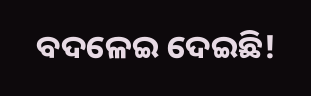ବଦଳେଇ ଦେଇଛି!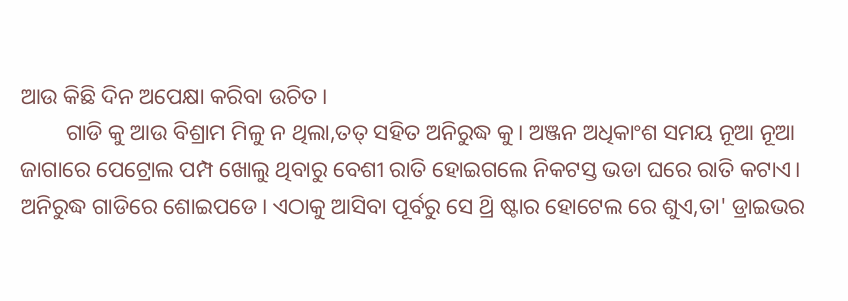ଆଉ କିଛି ଦିନ ଅପେକ୍ଷା କରିବା ଉଚିତ।
        ଗାଡି କୁ ଆଉ ବିଶ୍ରାମ ମିଳୁ ନ ଥିଲା,ତତ୍ ସହିତ ଅନିରୁଦ୍ଧ କୁ। ଅଞ୍ଜନ ଅଧିକାଂଶ ସମୟ ନୂଆ ନୂଆ ଜାଗାରେ ପେଟ୍ରୋଲ ପମ୍ପ ଖୋଲୁ ଥିବାରୁ ବେଶୀ ରାତି ହୋଇଗଲେ ନିକଟସ୍ତ ଭଡା ଘରେ ରାତି କଟାଏ। ଅନିରୁଦ୍ଧ ଗାଡିରେ ଶୋଇପଡେ। ଏଠାକୁ ଆସିବା ପୂର୍ବରୁ ସେ ଥ୍ରି ଷ୍ଟାର ହୋଟେଲ ରେ ଶୁଏ,ତା' ଡ୍ରାଇଭର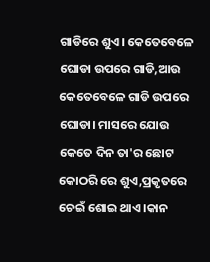ଗାଡିରେ ଶୁଏ। କେତେବେଳେ ଘୋଡା ଉପରେ ଗାଡି,ଆଉ କେତେବେଳେ ଗାଡି ଉପରେ ଘୋଡା। ମାସରେ ଯୋଉ କେତେ ଦିନ ତା'ର ଛୋଟ କୋଠରି ରେ ଶୁଏ,ପ୍ରକୃତରେ ଚେଇଁ ଶୋଇ ଥାଏ ।କାନ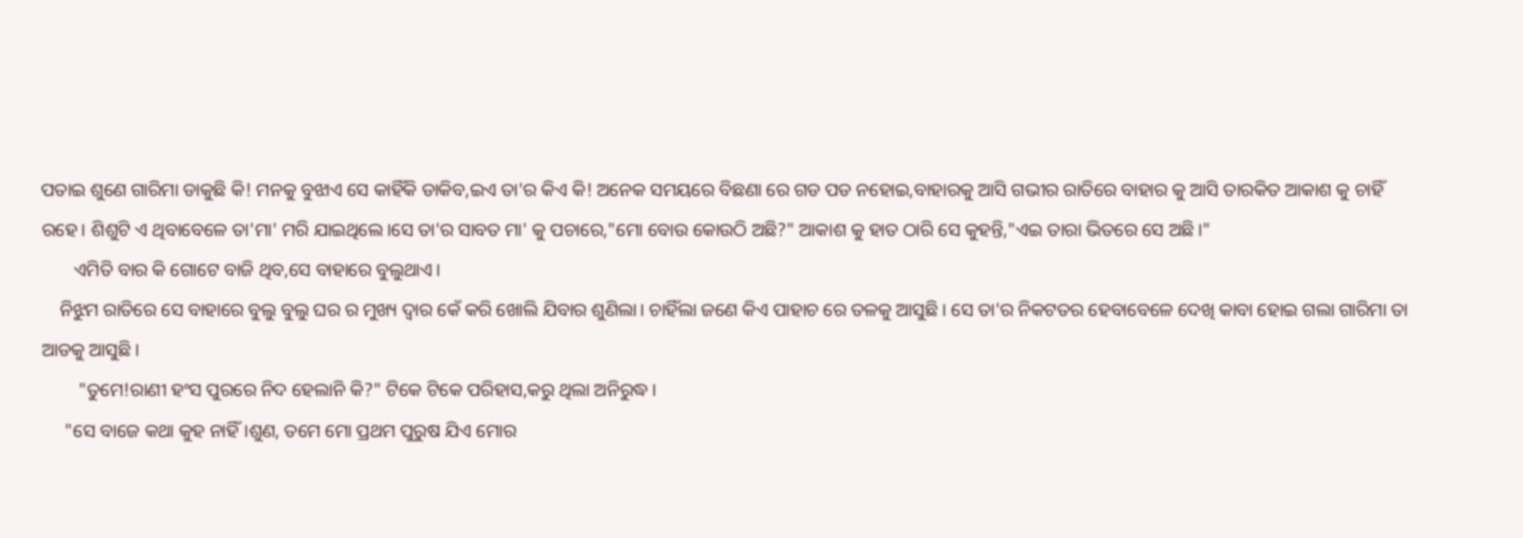ପତାଇ ଶୁଣେ ଗାରିମା ଡାକୁଛି କି! ମନକୁ ବୁଝାଏ ସେ କାହିଁକି ଡାକିବ,ଇଏ ତା'ର କିଏ କି! ଅନେକ ସମୟରେ ବିଛଣା ରେ ଗଡ ପଡ ନହୋଇ,ବାହାରକୁ ଆସି ଗଭୀର ରାତିରେ ବାହାର କୁ ଆସି ତାରକିତ ଆକାଶ କୁ ଚାହିଁ ରହେ। ଶିଶୁଟି ଏ ଥିବାବେଳେ ତା'ମା' ମରି ଯାଇଥିଲେ।ସେ ତା'ର ସାବତ ମା' କୁ ପଚାରେ,"ମୋ ବୋଉ କୋଉଠି ଅଛି?" ଆକାଶ କୁ ହାତ ଠାରି ସେ କୁହନ୍ତି,"ଏଇ ତାରା ଭିତରେ ସେ ଅଛି।"
       ଏମିତି ବାର କି ଗୋଟେ ବାଜି ଥିବ,ସେ ବାହାରେ ବୁଲୁଥାଏ।
    ନିଝୁମ ରାତିରେ ସେ ବାହାରେ ବୁଲୁ ବୁଲୁ ଘର ର ମୁଖ୍ୟ ଦ୍ବାର କେଁ କରି ଖୋଲି ଯିବାର ଶୁଣିଲା। ଚାହିଁଲା ଜଣେ କିଏ ପାହାଚ ରେ ତଳକୁ ଆସୁଛି। ସେ ତା'ର ନିକଟତର ହେବାବେଳେ ଦେଖି କାବା ହୋଇ ଗଲା ଗାରିମା ତା ଆଡକୁ ଆସୁଛି।
        "ତୁମେ!ରାଣୀ ହଂସ ପୁରରେ ନିଦ ହେଲାନି କି?" ଟିକେ ଟିକେ ପରିହାସ,କରୁ ଥିଲା ଅନିରୁଦ୍ଧ।
     "ସେ ବାଜେ କଥା କୁହ ନାହିଁ।ଶୁଣ, ତମେ ମୋ ପ୍ରଥମ ପୁରୁଷ ଯିଏ ମୋର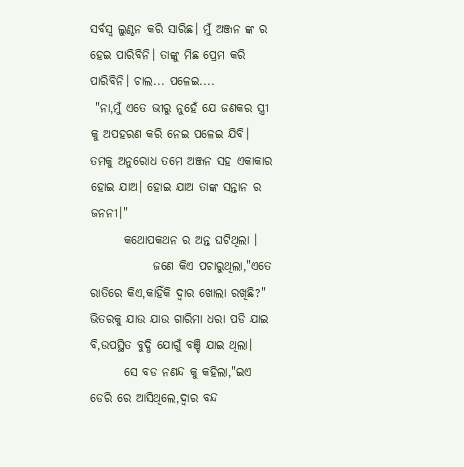ସର୍ବସ୍ବ ଲୁଣ୍ଠନ କରି ସାରିଛ। ମୁଁ ଅଞ୍ଜନ ଙ୍କ ର ହେଇ ପାରିବିନି। ତାଙ୍କୁ ମିଛ ପ୍ରେମ କରି ପାରିବିନି। ଚାଲ... ପଳେଇ....
 "ନା,ମୁଁ ଏତେ ଭୀରୁ ନୁହେଁ ଯେ ଜଣକର ସ୍ତ୍ରୀ କୁ ଅପହରଣ କରି ନେଇ ପଳେଇ ଯିବି। ତମକୁ ଅନୁରୋଧ ତମେ ଅଞ୍ଜନ ସହ ଏକାକାର ହୋଇ ଯାଅ। ହୋଇ ଯାଅ ତାଙ୍କ ସନ୍ତାନ ର ଜନନୀ।"
       କଥୋପକଥନ ର ଅନ୍ତ ଘଟିଥିଲା ।
             ଜଣେ କିଏ ପଚାରୁଥିଲା,"ଏତେ ରାତିରେ କିଏ,କାହିଁକି ଦ୍ବାର ଖୋଲା ରଖିଛି?" ଭିତରକୁ ଯାଉ ଯାଉ ଗାରିମା ଧରା ପଡି ଯାଇ ବି,ଉପସ୍ଥିତ ବୁଦ୍ଧି ଯୋଗୁଁ ବଞ୍ଚି ଯାଇ ଥିଲା।
       ସେ ବଡ ନଣନ୍ଦ କୁ କହିଲା,"ଇଏ ଡେରି ରେ ଆସିଥିଲେ,ଦ୍ବାର ବନ୍ଦ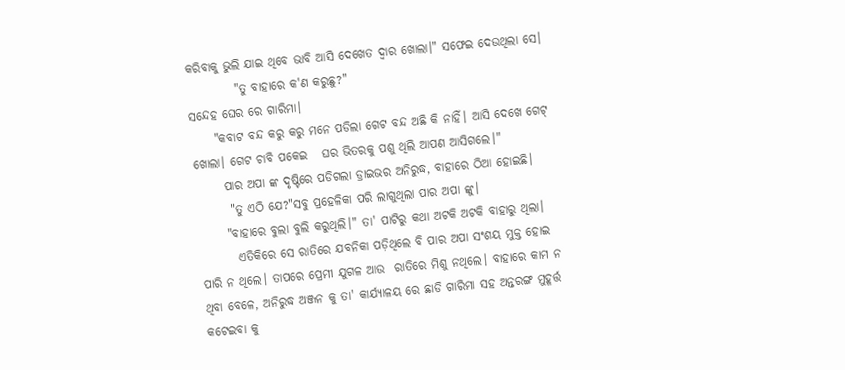କରିବାକୁ ଭୁଲି ଯାଇ ଥିବେ ଭାବି ଆସି ଦେଖେତ ଦ୍ବାର ଖୋଲା।" ସଫେଇ ଦେଉଥିଲା ସେ।
          "ତୁ ବାହାରେ କ'ଣ କରୁଛୁ?"
ସନ୍ଦେହ ଘେର ରେ ଗାରିମା।
     "କବାଟ ବନ୍ଦ କରୁ କରୁ ମନେ ପଡିଲା ଗେଟ ବନ୍ଦ ଅଛି କି ନାହିଁ। ଆସି ଦେଖେ ଗେଟ୍ ଖୋଲା। ଗେଟ ଚାବି ପକେଇ   ଘର ଭିତରକୁ ପଶୁ ଥିଲି ଆପଣ ଆସିଗଲେ।"
      ପାର ଅପା ଙ୍କ ଦୃଷ୍ଟିରେ ପଡିଗଲା ଡ୍ରାଇଭର ଅନିରୁଦ୍ଧ, ବାହାରେ ଠିଆ ହୋଇଛି।
       "ତୁ ଏଠି ଯେ?"ସବୁ ପ୍ରହେଳିକା ପରି ଲାଗୁଥିଲା ପାର ଅପା ଙ୍କୁ।
      "ବାହାରେ ବୁଲା ବୁଲି କରୁଥିଲି।" ତା' ପାଟିରୁ କଥା ଅଟକି ଅଟକି ବାହାରୁ ଥିଲା।
        ଏତିକିରେ ସେ ରାତିରେ ଯବନିକା ପଡ଼ିଥିଲେ ବି ପାର ଅପା ସଂଶୟ ମୁକ୍ତ ହୋଇ ପାରି ନ ଥିଲେ। ତାପରେ ପ୍ରେମୀ ଯୁଗଳ ଆଉ  ରାତିରେ ମିଶୁ ନଥିଲେ। ବାହାରେ କାମ ନ ଥିବା ବେଳେ, ଅନିରୁଦ୍ଧ ଅଞ୍ଜନ କୁ ତା' କାର୍ଯ୍ୟାଳୟ ରେ ଛାଡି ଗାରିମା ସହ ଅନ୍ତରଙ୍ଗ ମୁହୂର୍ତ୍ତ କଟେଇବା କୁ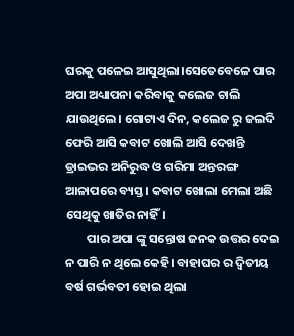ଘରକୁ ପଳେଇ ଆସୁଥିଲା।ସେତେବେଳେ ପାର ଅପା ଅଧ୍ୟାପନା କରିବାକୁ କଲେଜ ଚାଲି ଯାଉଥିଲେ। ଗୋଟାଏ ଦିନ, କଲେଜ ରୁ ଜଲଦି ଫେରି ଆସି କବାଟ ଖୋଲି ଆସି ଦେଖନ୍ତି ଡ୍ରାଇଭର ଅନିରୁଦ୍ଧ ଓ ଗରିମା ଅନ୍ତରଙ୍ଗ ଆଳାପରେ ବ୍ୟସ୍ତ। କବାଟ ଖୋଲା ମେଲା ଅଛି ସେଥିକୁ ଖାତିର ନାହିଁ।
        ପାର ଅପା ଙ୍କୁ ସନ୍ତୋଷ ଜନକ ଉତ୍ତର ଦେଇ ନ ପାରି ନ ଥିଲେ କେହି। ବାହାଘର ର ଦ୍ବିତୀୟ ବର୍ଷ ଗର୍ଭବତୀ ହୋଇ ଥିଲା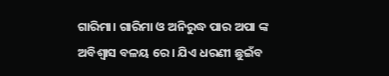ଗାରିମା। ଗାରିମା ଓ ଅନିରୁଦ୍ଧ ପାର ଅପା ଙ୍କ ଅବିଶ୍ବାସ ବଳୟ ରେ। ଯିଏ ଧରଣୀ ଛୁଇଁବ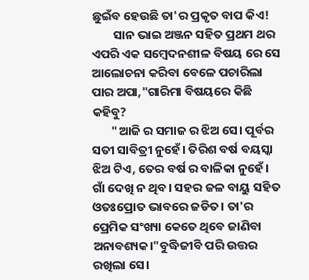ଛୁଇଁବ ହେଉଛି ତା'ର ପ୍ରକୃତ ବାପ କିଏ!
        ସାନ ଭାଇ ଅଞ୍ଜନ ସହିତ ପ୍ରଥମ ଥର ଏପରି ଏକ ସମ୍ବେଦନଶୀଳ ବିଷୟ ରେ ସେ ଆଲୋଚନା କରିବା ବେଳେ ପଚାରିଲା ପାର ଅପା,"ଗାରିମା ବିଷୟରେ କିଛି କହିବୁ?
       "ଆଜି ର ସମାଜ ର ଝିଅ ସେ। ପୂର୍ବର ସତୀ ସାବିତ୍ରୀ ନୁହେଁ। ତିରିଶ ବର୍ଷ ବୟସ୍କା ଝିଅ ଟିଏ, ତେର ବର୍ଷ ର ବାଳିକା ନୁହେଁ। ଗାଁ ଦେଖି ନ ଥିବ। ସହର ଜଳ ବାୟୁ ସହିତ ଓତଃପ୍ରୋତ ଭାବରେ ଜଡିତ। ତା'ର ପ୍ରେମିକ ସଂଖ୍ୟା କେତେ ଥିବେ ଜାଣିବା ଅନାବଶ୍ୟକ।"ବୁଦ୍ଧିଜୀବି ପରି ଉତ୍ତର ରଖିଲା ସେ।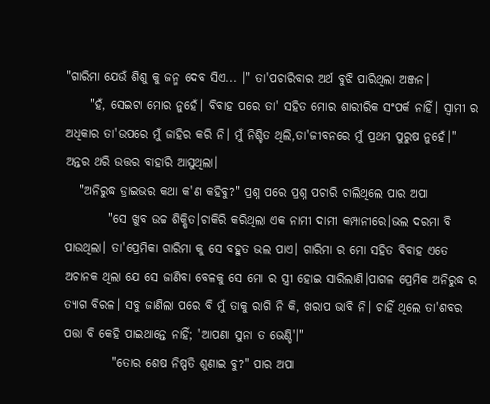"ଗାରିମା ଯେଉଁ ଶିଶୁ କୁ ଜନ୍ମ ଦେବ ସିଏ... ।" ତା'ପଚାରିବାର ଅର୍ଥ ବୁଝି ପାରିଥିଲା ଅଞ୍ଜନ।
     "ହଁ, ସେଇଟା ମୋର ନୁହେଁ। ବିବାହ ପରେ ତା' ସହିତ ମୋର ଶାରୀରିକ ସଂପର୍କ ନାହିଁ। ସ୍ବାମୀ ର ଅଧିକାର ତା'ଉପରେ ମୁଁ ଜାହିର କରି ନି। ମୁଁ ନିଶ୍ଚିତ ଥିଲି,ତା'ଜୀବନରେ ମୁଁ ପ୍ରଥମ ପୁରୁଷ ନୁହେଁ।" ଅନ୍ତର ଥରି ଉତ୍ତର ବାହାରି ଆସୁଥିଲା।
   "ଅନିରୁଦ୍ଧ ଡ୍ରାଇଭର କଥା କ'ଣ କହିବୁ?" ପ୍ରଶ୍ନ ପରେ ପ୍ରଶ୍ନ ପଚାରି ଚାଲିଥିଲେ ପାର ଅପା
         "ସେ ଖୁବ ଉଚ୍ଚ ଶିକ୍ଷିତ।ଚାକିରି କରିଥିଲା ଏକ ନାମୀ ଦାମୀ କମ୍ପାନୀରେ।ଭଲ ଦରମା ବି ପାଉଥିଲା। ତା'ପ୍ରେମିକା ଗାରିମା କୁ ସେ ବହୁତ ଭଲ ପାଏ। ଗାରିମା ର ମୋ ସହିତ ବିବାହ ଏତେ ଅଚାନକ ଥିଲା ଯେ ସେ ଜାଣିବା ବେଳକୁ ସେ ମୋ ର ସ୍ତ୍ରୀ ହୋଇ ସାରିଲାଣି।ପାଗଳ ପ୍ରେମିକ ଅନିରୁଦ୍ଧ ର ତ୍ୟାଗ ବିରଳ। ସବୁ ଜାଣିଲା ପରେ ବି ମୁଁ ତାକୁ ରାଗି ନି କି, ଖରାପ ଭାବି ନି। ଚାହିଁ ଥିଲେ ତା'ଶବର ପତ୍ତା ବି କେହି ପାଇଥାନ୍ତେ ନାହିଁ; 'ଆପଣା ସୁନା ତ ଭେଣ୍ଡି'।"
          "ତୋର ଶେଷ ନିଷ୍ପତି ଶୁଣାଇ ବୁ?" ପାର ଅପା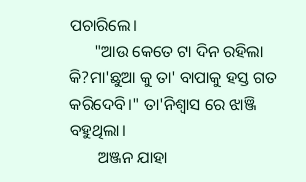ପଚାରିଲେ।
      "ଆଉ କେତେ ଟା ଦିନ ରହିଲା କି?ମା'ଛୁଆ କୁ ତା' ବାପାକୁ ହସ୍ତ ଗତ କରିଦେବି।" ତା'ନିଶ୍ଵାସ ରେ ଝାଞ୍ଜି ବହୁଥିଲା।
       ଅଞ୍ଜନ ଯାହା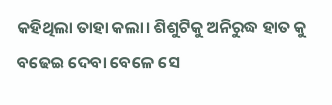କହିଥିଲା ତାହା କଲା। ଶିଶୁଟିକୁ ଅନିରୁଦ୍ଧ ହାତ କୁ ବଢେଇ ଦେବା ବେଳେ ସେ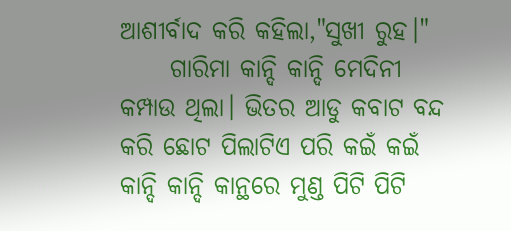ଆଶୀର୍ବାଦ କରି କହିଲା,"ସୁଖୀ ରୁହ।"
     ଗାରିମା କାନ୍ଦି କାନ୍ଦି ମେଦିନୀ କମ୍ପାଉ ଥିଲା। ଭିତର ଆଡୁ କବାଟ ବନ୍ଦ କରି ଛୋଟ ପିଲାଟିଏ ପରି କଇଁ କଇଁ କାନ୍ଦି କାନ୍ଦି କାନ୍ଥରେ ମୁଣ୍ଡ ପିଟି ପିଟି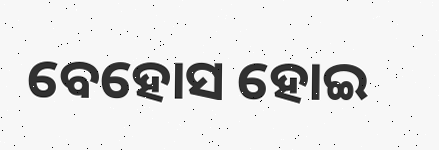ବେହୋସ ହୋଇ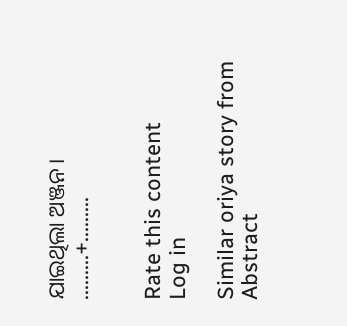ଯାଇଥିଲା ଅଞ୍ଜନ।
.........+.........


Rate this content
Log in

Similar oriya story from Abstract